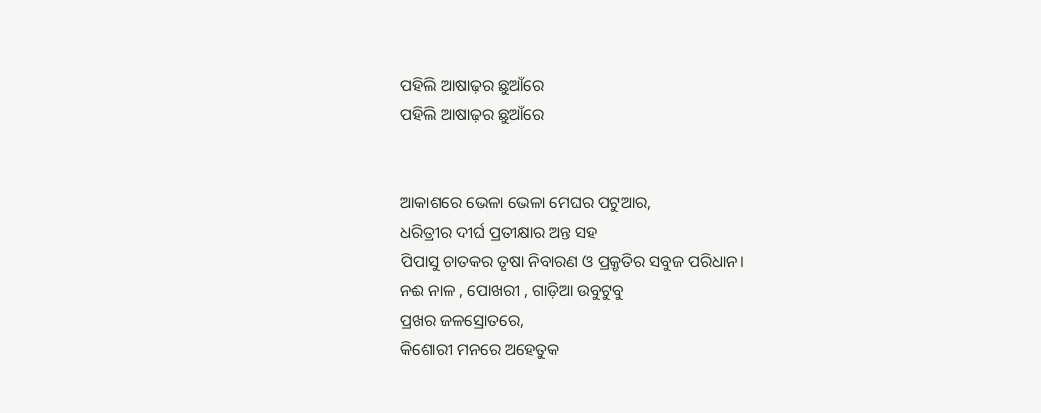ପହିଲି ଆଷାଢ଼ର ଛୁଆଁରେ
ପହିଲି ଆଷାଢ଼ର ଛୁଆଁରେ


ଆକାଶରେ ଭେଳା ଭେଳା ମେଘର ପଟୁଆର,
ଧରିତ୍ରୀର ଦୀର୍ଘ ପ୍ରତୀକ୍ଷାର ଅନ୍ତ ସହ
ପିପାସୁ ଚାତକର ତୃଷା ନିବାରଣ ଓ ପ୍ରକ୍ରୃତିର ସବୁଜ ପରିଧାନ।
ନଈ ନାଳ , ପୋଖରୀ , ଗାଡ଼ିଆ ଉବୁଟୁବୁ
ପ୍ରଖର ଜଳସ୍ରୋତରେ,
କିଶୋରୀ ମନରେ ଅହେତୁକ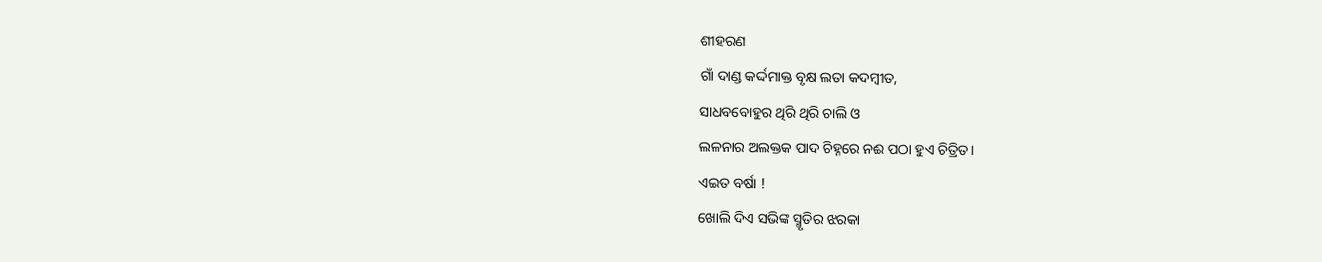ଶୀହରଣ
ଗାଁ ଦାଣ୍ଡ କର୍ଦ୍ଦମାକ୍ତ ବୃକ୍ଷ ଲତା କଦମ୍ବୀତ,
ସାଧବବୋହୁର ଥିରି ଥିରି ଚାଲି ଓ
ଲଳନାର ଅଲକ୍ତକ ପାଦ ଚିହ୍ନରେ ନଈ ପଠା ହୁଏ ଚିତ୍ରିତ।
ଏଇତ ବର୍ଷା !
ଖୋଲି ଦିଏ ସଭିଙ୍କ ସ୍ମୃତିର ଝରକା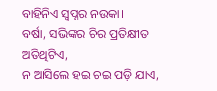ବାହିନିଏ ସ୍ୱପ୍ନର ନଉକା।
ବର୍ଷା, ସଭିଙ୍କର ଚିର ପ୍ରତିକ୍ଷୀତ ଅତିଥିଟିଏ,
ନ ଆସିଲେ ହଇ ଚଇ ପଡ଼ି ଯାଏ,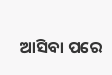ଆସିବା ପରେ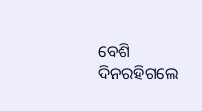ବେଶି ଦିନରହିଗଲେ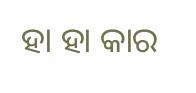ହା ହା କାର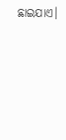ଛାଇଯାଏ।